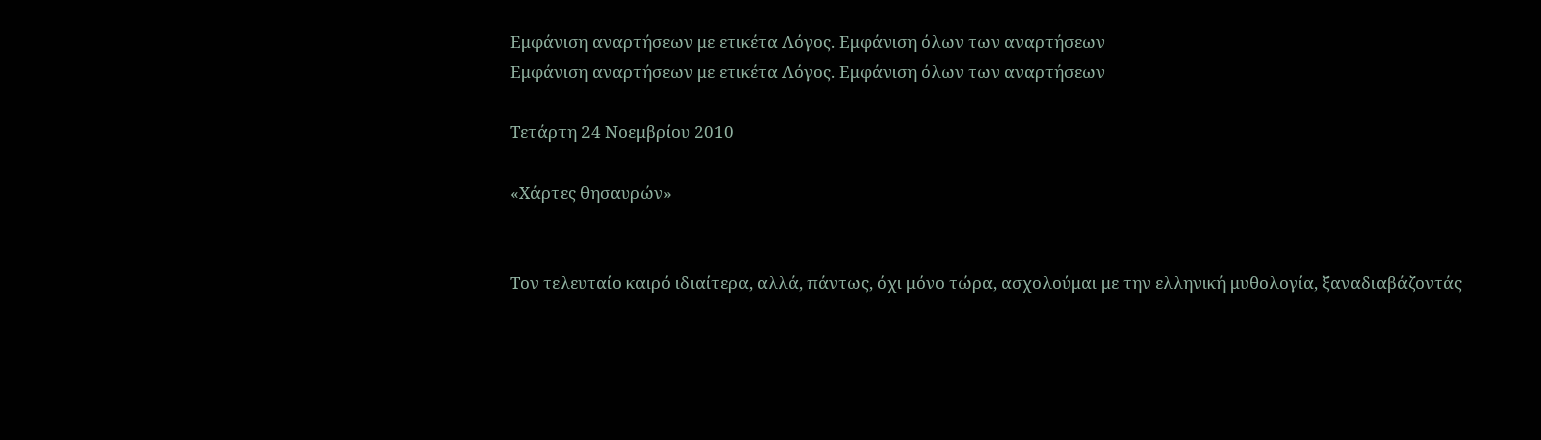Εμφάνιση αναρτήσεων με ετικέτα Λόγος. Εμφάνιση όλων των αναρτήσεων
Εμφάνιση αναρτήσεων με ετικέτα Λόγος. Εμφάνιση όλων των αναρτήσεων

Τετάρτη 24 Νοεμβρίου 2010

«Χάρτες θησαυρών»


Τον τελευταίο καιρό ιδιαίτερα, αλλά, πάντως, όχι μόνο τώρα, ασχολούμαι με την ελληνική μυθολογία, ξαναδιαβάζοντάς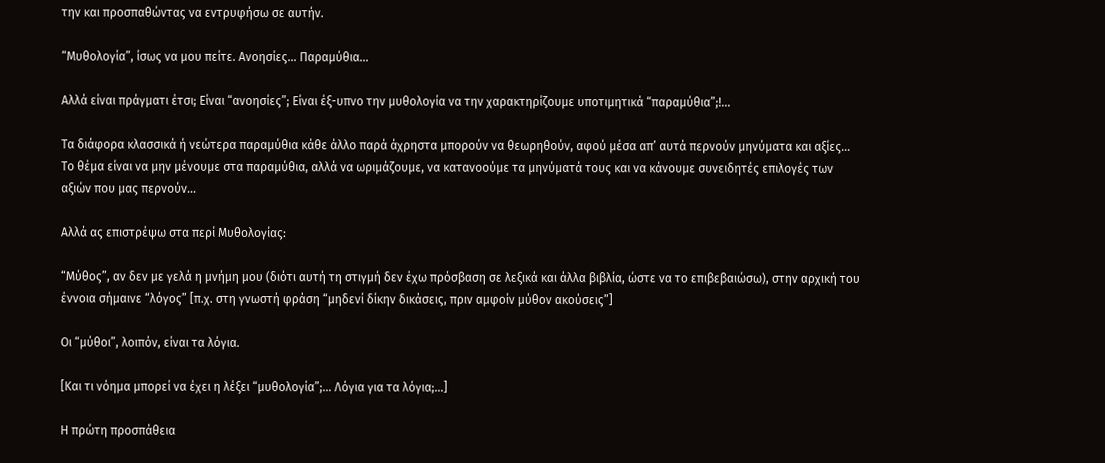την και προσπαθώντας να εντρυφήσω σε αυτήν.

“Μυθολογία”, ίσως να μου πείτε. Ανοησίες… Παραμύθια…

Αλλά είναι πράγματι έτσι; Είναι “ανοησίες”; Είναι έξ-υπνο την μυθολογία να την χαρακτηρίζουμε υποτιμητικά “παραμύθια”;!...

Τα διάφορα κλασσικά ή νεώτερα παραμύθια κάθε άλλο παρά άχρηστα μπορούν να θεωρηθούν, αφού μέσα απ’ αυτά περνούν μηνύματα και αξίες… Το θέμα είναι να μην μένουμε στα παραμύθια, αλλά να ωριμάζουμε, να κατανοούμε τα μηνύματά τους και να κάνουμε συνειδητές επιλογές των αξιών που μας περνούν…

Αλλά ας επιστρέψω στα περί Μυθολογίας:

“Μύθος”, αν δεν με γελά η μνήμη μου (διότι αυτή τη στιγμή δεν έχω πρόσβαση σε λεξικά και άλλα βιβλία, ώστε να το επιβεβαιώσω), στην αρχική του έννοια σήμαινε “λόγος” [π.χ. στη γνωστή φράση “μηδενί δίκην δικάσεις, πριν αμφοίν μύθον ακούσεις”]

Οι “μύθοι”, λοιπόν, είναι τα λόγια.

[Και τι νόημα μπορεί να έχει η λέξει “μυθολογία”;… Λόγια για τα λόγια;…]

Η πρώτη προσπάθεια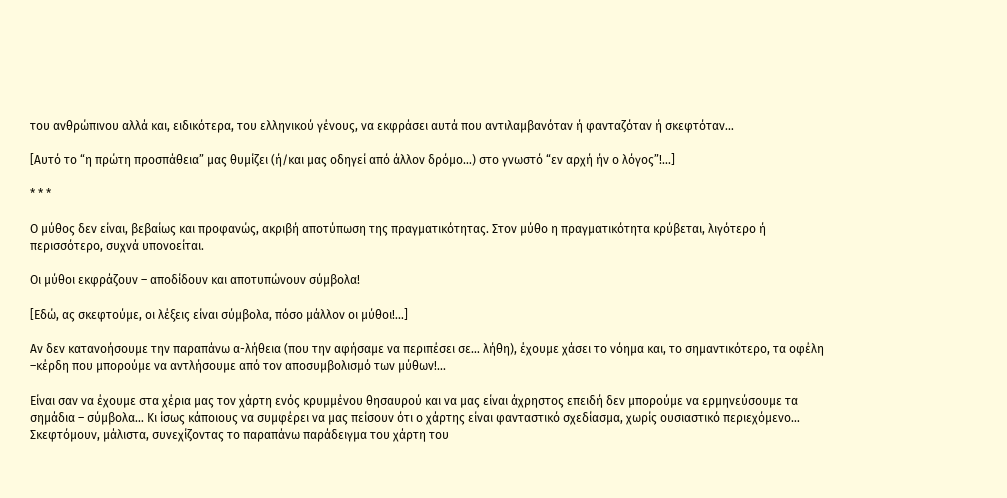του ανθρώπινου αλλά και, ειδικότερα, του ελληνικού γένους, να εκφράσει αυτά που αντιλαμβανόταν ή φανταζόταν ή σκεφτόταν…

[Αυτό το “η πρώτη προσπάθεια” μας θυμίζει (ή/και μας οδηγεί από άλλον δρόμο…) στο γνωστό “εν αρχή ήν ο λόγος”!...]

* * *

Ο μύθος δεν είναι, βεβαίως και προφανώς, ακριβή αποτύπωση της πραγματικότητας. Στον μύθο η πραγματικότητα κρύβεται, λιγότερο ή περισσότερο, συχνά υπονοείται.

Οι μύθοι εκφράζουν – αποδίδουν και αποτυπώνουν σύμβολα!

[Εδώ, ας σκεφτούμε, οι λέξεις είναι σύμβολα, πόσο μάλλον οι μύθοι!...]

Αν δεν κατανοήσουμε την παραπάνω α-λήθεια (που την αφήσαμε να περιπέσει σε… λήθη), έχουμε χάσει το νόημα και, το σημαντικότερο, τα οφέλη –κέρδη που μπορούμε να αντλήσουμε από τον αποσυμβολισμό των μύθων!...

Είναι σαν να έχουμε στα χέρια μας τον χάρτη ενός κρυμμένου θησαυρού και να μας είναι άχρηστος επειδή δεν μπορούμε να ερμηνεύσουμε τα σημάδια – σύμβολα… Κι ίσως κάποιους να συμφέρει να μας πείσουν ότι ο χάρτης είναι φανταστικό σχεδίασμα, χωρίς ουσιαστικό περιεχόμενο… Σκεφτόμουν, μάλιστα, συνεχίζοντας το παραπάνω παράδειγμα του χάρτη του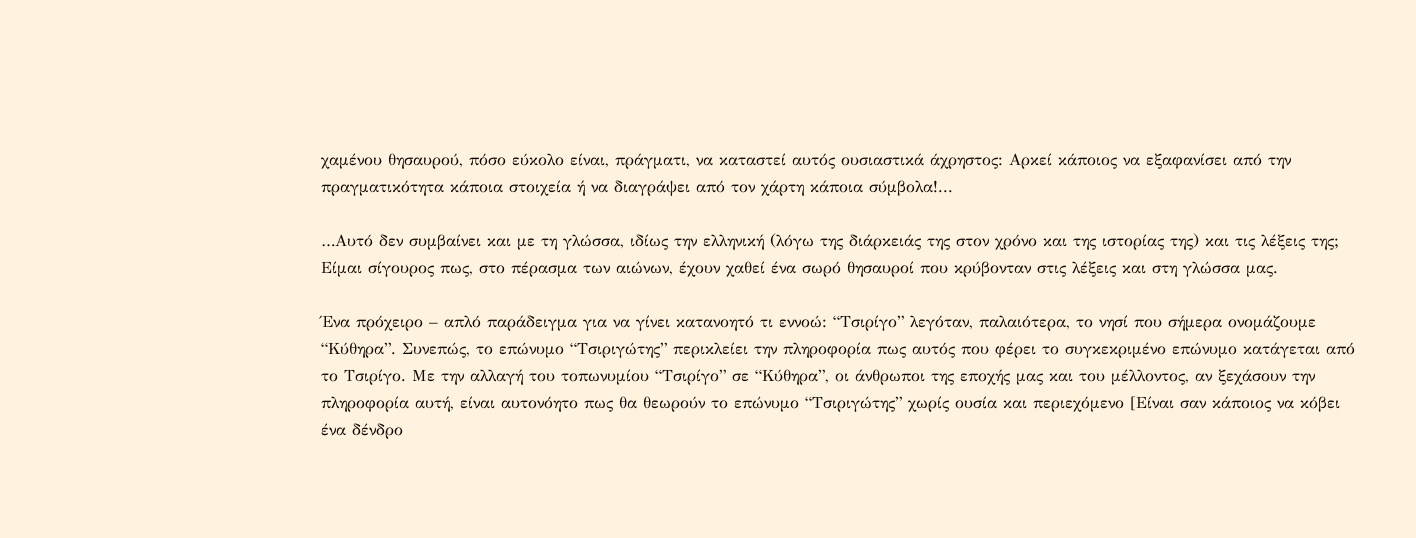χαμένου θησαυρού, πόσο εύκολο είναι, πράγματι, να καταστεί αυτός ουσιαστικά άχρηστος: Αρκεί κάποιος να εξαφανίσει από την πραγματικότητα κάποια στοιχεία ή να διαγράψει από τον χάρτη κάποια σύμβολα!...

…Αυτό δεν συμβαίνει και με τη γλώσσα, ιδίως την ελληνική (λόγω της διάρκειάς της στον χρόνο και της ιστορίας της) και τις λέξεις της; Είμαι σίγουρος πως, στο πέρασμα των αιώνων, έχουν χαθεί ένα σωρό θησαυροί που κρύβονταν στις λέξεις και στη γλώσσα μας.

Ένα πρόχειρο – απλό παράδειγμα για να γίνει κατανοητό τι εννοώ: “Τσιρίγο” λεγόταν, παλαιότερα, το νησί που σήμερα ονομάζουμε “Κύθηρα”. Συνεπώς, το επώνυμο “Τσιριγώτης” περικλείει την πληροφορία πως αυτός που φέρει το συγκεκριμένο επώνυμο κατάγεται από το Τσιρίγο. Με την αλλαγή του τοπωνυμίου “Τσιρίγο” σε “Κύθηρα”, οι άνθρωποι της εποχής μας και του μέλλοντος, αν ξεχάσουν την πληροφορία αυτή, είναι αυτονόητο πως θα θεωρούν το επώνυμο “Τσιριγώτης” χωρίς ουσία και περιεχόμενο [Είναι σαν κάποιος να κόβει ένα δένδρο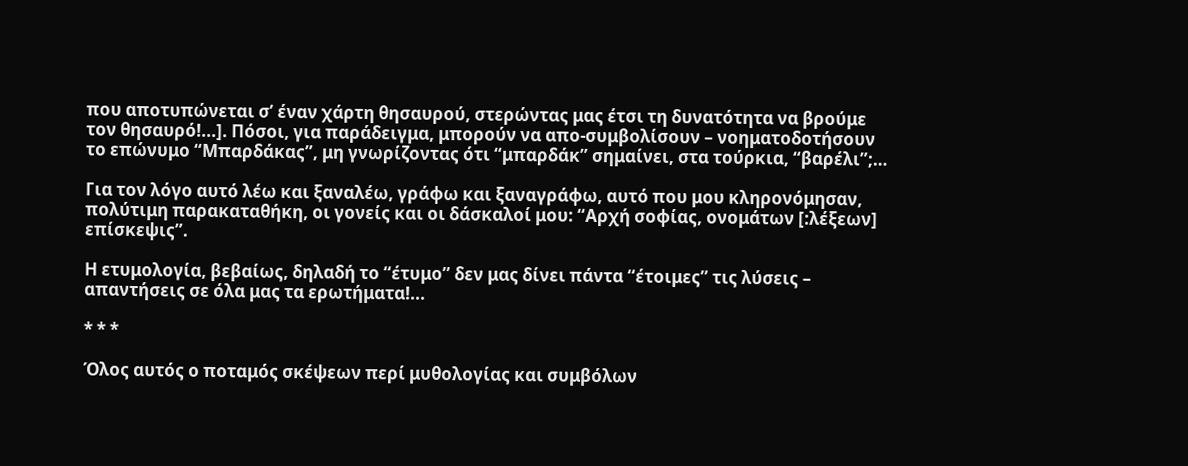που αποτυπώνεται σ’ έναν χάρτη θησαυρού, στερώντας μας έτσι τη δυνατότητα να βρούμε τον θησαυρό!...]. Πόσοι, για παράδειγμα, μπορούν να απο-συμβολίσουν – νοηματοδοτήσουν το επώνυμο “Μπαρδάκας”, μη γνωρίζοντας ότι “μπαρδάκ” σημαίνει, στα τούρκια, “βαρέλι”;…

Για τον λόγο αυτό λέω και ξαναλέω, γράφω και ξαναγράφω, αυτό που μου κληρονόμησαν, πολύτιμη παρακαταθήκη, οι γονείς και οι δάσκαλοί μου: “Αρχή σοφίας, ονομάτων [:λέξεων] επίσκεψις”.

Η ετυμολογία, βεβαίως, δηλαδή το “έτυμο” δεν μας δίνει πάντα “έτοιμες” τις λύσεις – απαντήσεις σε όλα μας τα ερωτήματα!...

* * *

Όλος αυτός ο ποταμός σκέψεων περί μυθολογίας και συμβόλων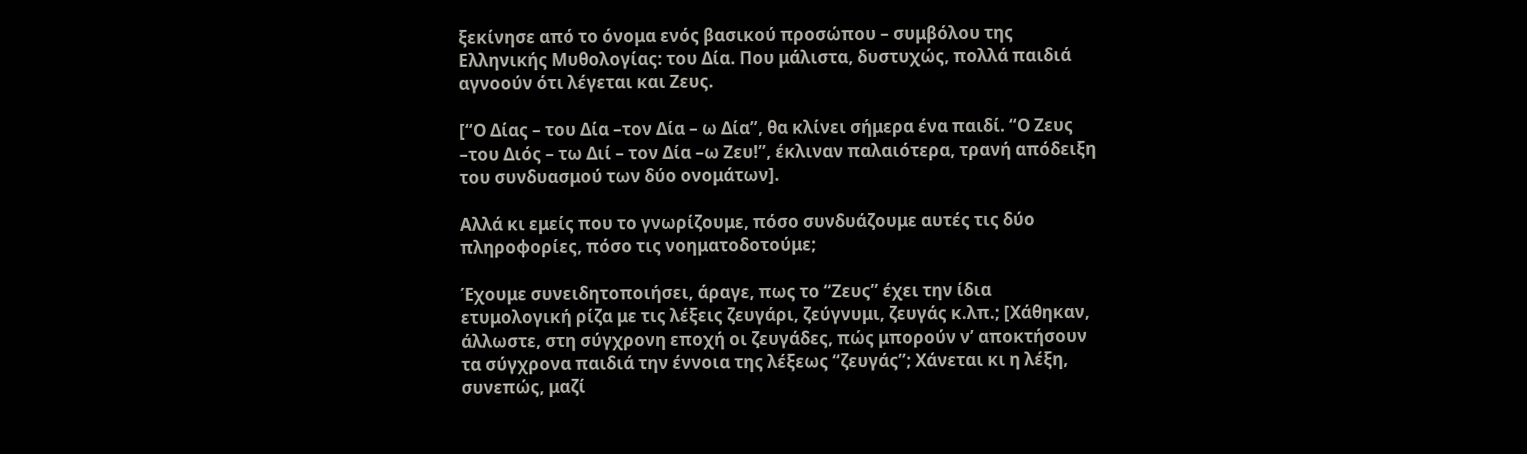ξεκίνησε από το όνομα ενός βασικού προσώπου – συμβόλου της Ελληνικής Μυθολογίας: του Δία. Που μάλιστα, δυστυχώς, πολλά παιδιά αγνοούν ότι λέγεται και Ζευς.

[“Ο Δίας – του Δία –τον Δία – ω Δία”, θα κλίνει σήμερα ένα παιδί. “Ο Ζευς –του Διός – τω Διί – τον Δία –ω Ζευ!”, έκλιναν παλαιότερα, τρανή απόδειξη του συνδυασμού των δύο ονομάτων].

Αλλά κι εμείς που το γνωρίζουμε, πόσο συνδυάζουμε αυτές τις δύο πληροφορίες, πόσο τις νοηματοδοτούμε;

Έχουμε συνειδητοποιήσει, άραγε, πως το “Ζευς” έχει την ίδια ετυμολογική ρίζα με τις λέξεις ζευγάρι, ζεύγνυμι, ζευγάς κ.λπ.; [Χάθηκαν, άλλωστε, στη σύγχρονη εποχή οι ζευγάδες, πώς μπορούν ν’ αποκτήσουν τα σύγχρονα παιδιά την έννοια της λέξεως “ζευγάς”; Χάνεται κι η λέξη, συνεπώς, μαζί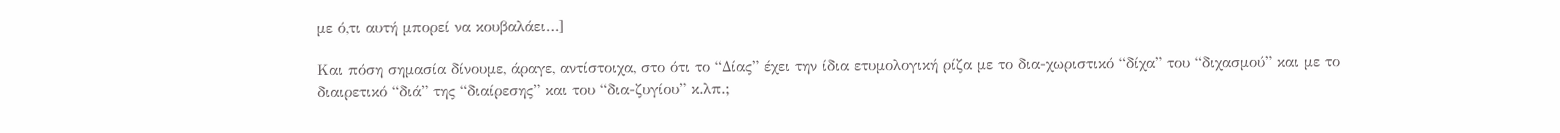με ό,τι αυτή μπορεί να κουβαλάει…]

Και πόση σημασία δίνουμε, άραγε, αντίστοιχα, στο ότι το “Δίας” έχει την ίδια ετυμολογική ρίζα με το δια-χωριστικό “δίχα” του “διχασμού” και με το διαιρετικό “διά” της “διαίρεσης” και του “δια-ζυγίου” κ.λπ.;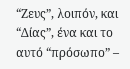“Ζευς”, λοιπόν, και “Δίας”, ένα και το αυτό “πρόσωπο” –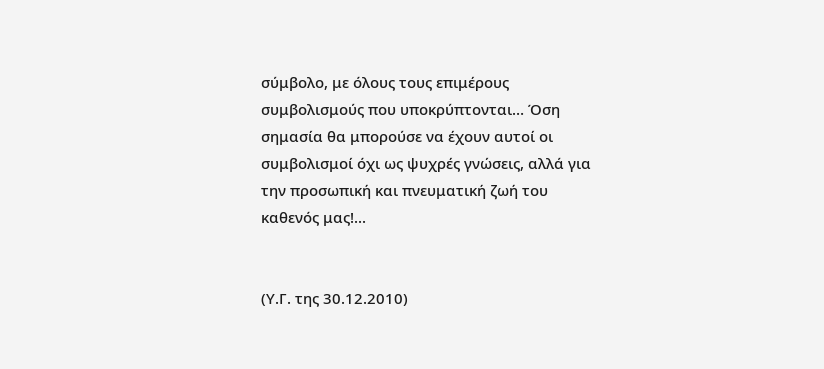σύμβολο, με όλους τους επιμέρους συμβολισμούς που υποκρύπτονται… Όση σημασία θα μπορούσε να έχουν αυτοί οι συμβολισμοί όχι ως ψυχρές γνώσεις, αλλά για την προσωπική και πνευματική ζωή του καθενός μας!...


(Υ.Γ. της 30.12.2010)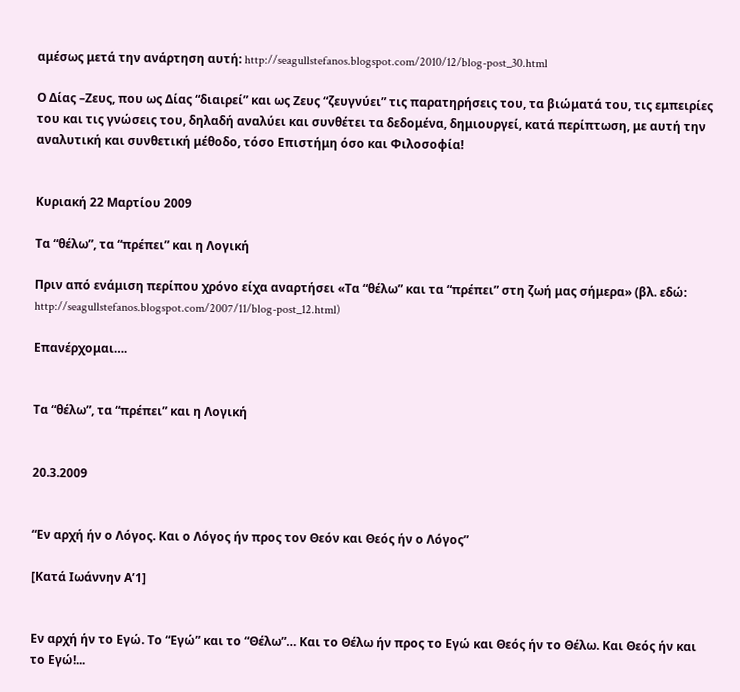αμέσως μετά την ανάρτηση αυτή: http://seagullstefanos.blogspot.com/2010/12/blog-post_30.html

Ο Δίας –Ζευς, που ως Δίας “διαιρεί” και ως Ζευς “ζευγνύει” τις παρατηρήσεις του, τα βιώματά του, τις εμπειρίες του και τις γνώσεις του, δηλαδή αναλύει και συνθέτει τα δεδομένα, δημιουργεί, κατά περίπτωση, με αυτή την αναλυτική και συνθετική μέθοδο, τόσο Επιστήμη όσο και Φιλοσοφία!


Κυριακή 22 Μαρτίου 2009

Τα “θέλω”, τα “πρέπει” και η Λογική

Πριν από ενάμιση περίπου χρόνο είχα αναρτήσει «Τα “θέλω” και τα “πρέπει” στη ζωή μας σήμερα» (βλ. εδώ: http://seagullstefanos.blogspot.com/2007/11/blog-post_12.html)

Επανέρχομαι….


Τα “θέλω”, τα “πρέπει” και η Λογική


20.3.2009


“Εν αρχή ήν ο Λόγος. Και ο Λόγος ήν προς τον Θεόν και Θεός ήν ο Λόγος”

[Κατά Ιωάννην Α’1]


Εν αρχή ήν το Εγώ. Το “Εγώ” και το “Θέλω”… Και το Θέλω ήν προς το Εγώ και Θεός ήν το Θέλω. Και Θεός ήν και το Εγώ!...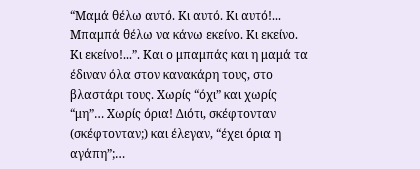“Μαμά θέλω αυτό. Κι αυτό. Κι αυτό!... Μπαμπά θέλω να κάνω εκείνο. Κι εκείνο. Κι εκείνο!...”. Και ο μπαμπάς και η μαμά τα έδιναν όλα στον κανακάρη τους, στο βλαστάρι τους. Χωρίς “όχι” και χωρίς “μη”… Χωρίς όρια! Διότι, σκέφτονταν (σκέφτονταν;) και έλεγαν, “έχει όρια η αγάπη”;…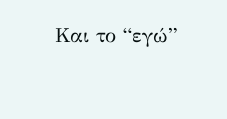Και το “εγώ”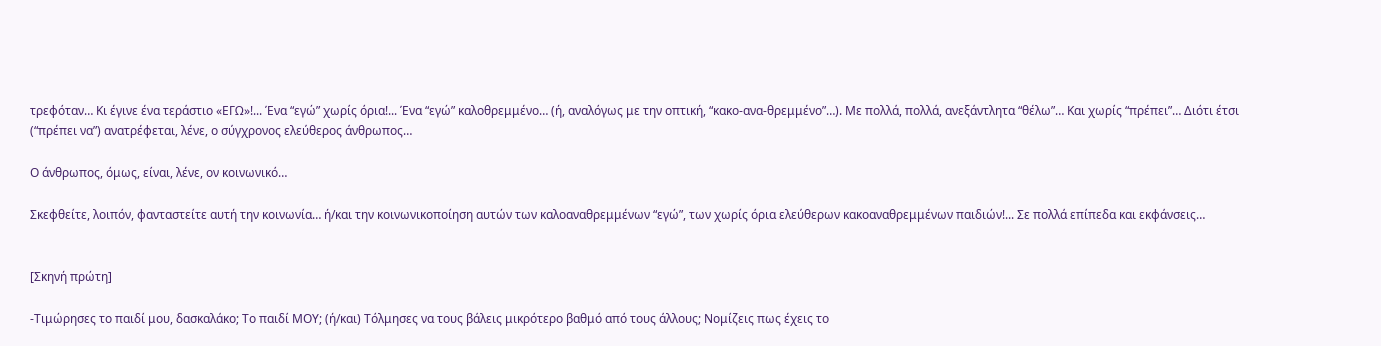τρεφόταν… Κι έγινε ένα τεράστιο «ΕΓΩ»!... Ένα “εγώ” χωρίς όρια!... Ένα “εγώ” καλοθρεμμένο… (ή, αναλόγως με την οπτική, “κακο-ανα-θρεμμένο”…). Με πολλά, πολλά, ανεξάντλητα “θέλω”… Και χωρίς “πρέπει”… Διότι έτσι (“πρέπει να”) ανατρέφεται, λένε, ο σύγχρονος ελεύθερος άνθρωπος…

Ο άνθρωπος, όμως, είναι, λένε, ον κοινωνικό…

Σκεφθείτε, λοιπόν, φανταστείτε αυτή την κοινωνία… ή/και την κοινωνικοποίηση αυτών των καλοαναθρεμμένων “εγώ”, των χωρίς όρια ελεύθερων κακοαναθρεμμένων παιδιών!... Σε πολλά επίπεδα και εκφάνσεις…


[Σκηνή πρώτη]

-Τιμώρησες το παιδί μου, δασκαλάκο; Το παιδί ΜΟΥ; (ή/και) Τόλμησες να τους βάλεις μικρότερο βαθμό από τους άλλους; Νομίζεις πως έχεις το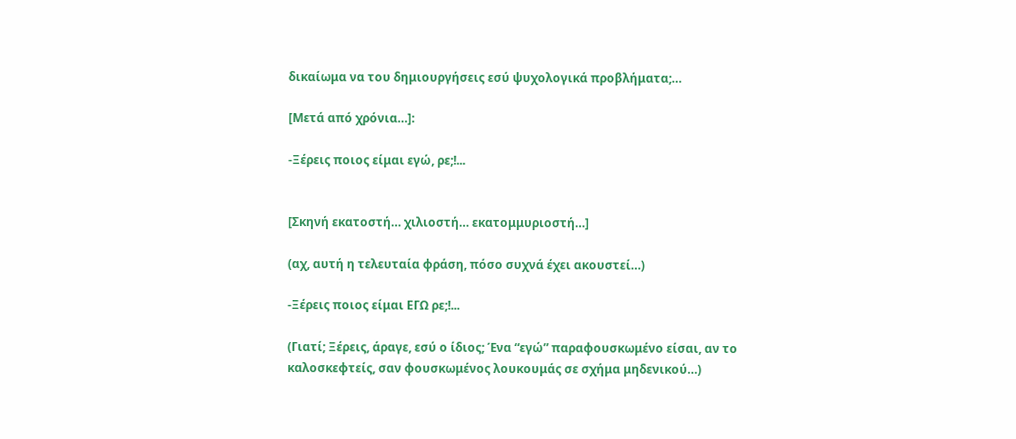δικαίωμα να του δημιουργήσεις εσύ ψυχολογικά προβλήματα;…

[Μετά από χρόνια…]:

-Ξέρεις ποιος είμαι εγώ, ρε;!...


[Σκηνή εκατοστή… χιλιοστή… εκατομμυριοστή…]

(αχ, αυτή η τελευταία φράση, πόσο συχνά έχει ακουστεί…)

-Ξέρεις ποιος είμαι ΕΓΩ ρε;!...

(Γιατί; Ξέρεις, άραγε, εσύ ο ίδιος; Ένα “εγώ” παραφουσκωμένο είσαι, αν το καλοσκεφτείς, σαν φουσκωμένος λουκουμάς σε σχήμα μηδενικού…)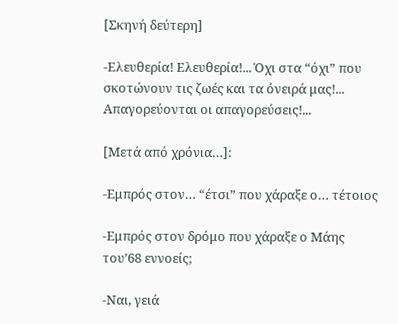[Σκηνή δεύτερη]

-Ελευθερία! Ελευθερία!... Όχι στα “όχι” που σκοτώνουν τις ζωές και τα όνειρά μας!... Απαγορεύονται οι απαγορεύσεις!...

[Μετά από χρόνια…]:

-Εμπρός στον… “έτσι” που χάραξε ο… τέτοιος

-Εμπρός στον δρόμο που χάραξε ο Μάης του’68 εννοείς;

-Ναι, γειά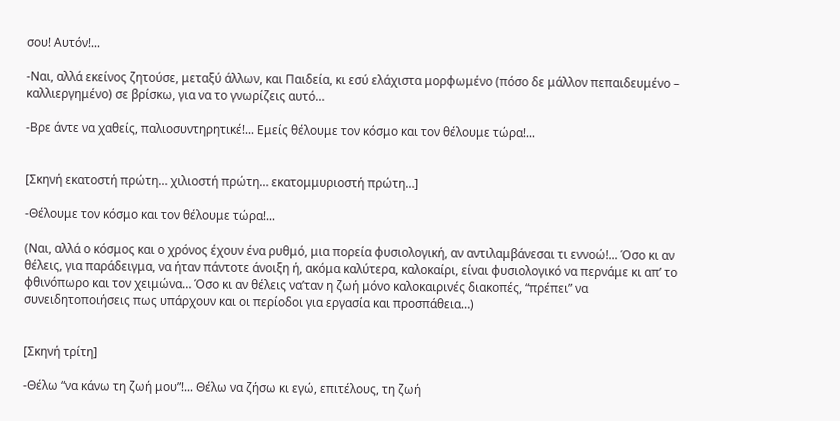σου! Αυτόν!...

-Ναι, αλλά εκείνος ζητούσε, μεταξύ άλλων, και Παιδεία, κι εσύ ελάχιστα μορφωμένο (πόσο δε μάλλον πεπαιδευμένο – καλλιεργημένο) σε βρίσκω, για να το γνωρίζεις αυτό…

-Βρε άντε να χαθείς, παλιοσυντηρητικέ!... Εμείς θέλουμε τον κόσμο και τον θέλουμε τώρα!...


[Σκηνή εκατοστή πρώτη… χιλιοστή πρώτη… εκατομμυριοστή πρώτη…]

-Θέλουμε τον κόσμο και τον θέλουμε τώρα!...

(Ναι, αλλά ο κόσμος και ο χρόνος έχουν ένα ρυθμό, μια πορεία φυσιολογική, αν αντιλαμβάνεσαι τι εννοώ!... Όσο κι αν θέλεις, για παράδειγμα, να ήταν πάντοτε άνοιξη ή, ακόμα καλύτερα, καλοκαίρι, είναι φυσιολογικό να περνάμε κι απ’ το φθινόπωρο και τον χειμώνα… Όσο κι αν θέλεις να’ταν η ζωή μόνο καλοκαιρινές διακοπές, “πρέπει” να συνειδητοποιήσεις πως υπάρχουν και οι περίοδοι για εργασία και προσπάθεια…)


[Σκηνή τρίτη]

-Θέλω “να κάνω τη ζωή μου”!... Θέλω να ζήσω κι εγώ, επιτέλους, τη ζωή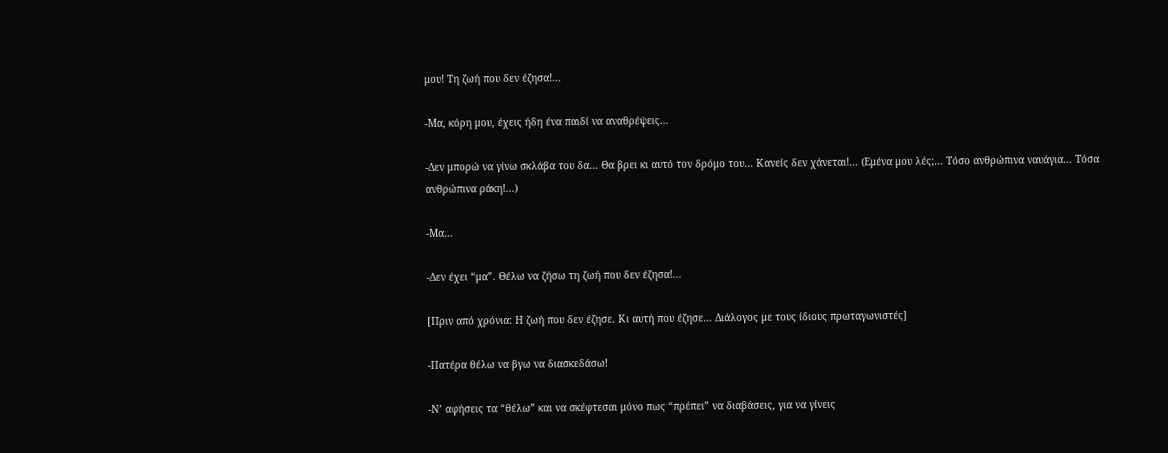μου! Τη ζωή που δεν έζησα!...

-Μα, κόρη μου, έχεις ήδη ένα παιδί να αναθρέψεις…

-Δεν μπορώ να γίνω σκλάβα του δα… Θα βρει κι αυτό τον δρόμο του… Κανείς δεν χάνεται!... (Εμένα μου λές;… Τόσο ανθρώπινα ναυάγια… Τόσα ανθρώπινα ράκη!...)

-Μα…

-Δεν έχει “μα”. Θέλω να ζήσω τη ζωή που δεν έζησα!...

[Πριν από χρόνια: Η ζωή που δεν έζησε. Κι αυτή που έζησε… Διάλογος με τους ίδιους πρωταγωνιστές]

-Πατέρα θέλω να βγω να διασκεδάσω!

-Ν’ αφήσεις τα “θέλω” και να σκέφτεσαι μόνο πως “πρέπει” να διαβάσεις, για να γίνεις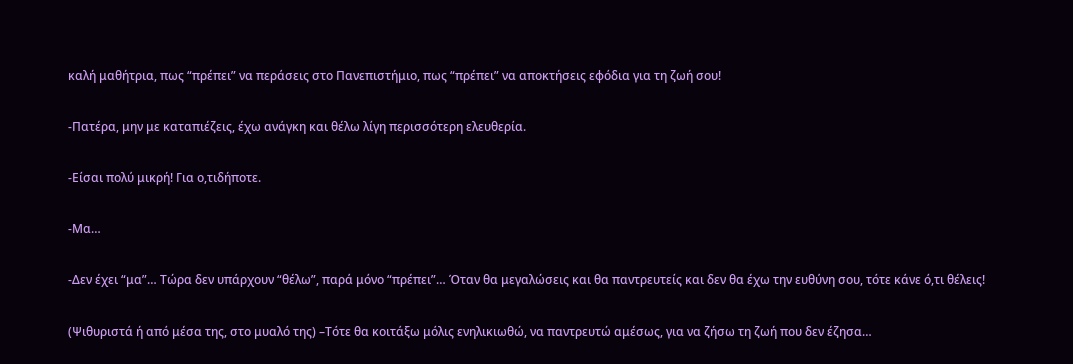καλή μαθήτρια, πως “πρέπει” να περάσεις στο Πανεπιστήμιο, πως “πρέπει” να αποκτήσεις εφόδια για τη ζωή σου!

-Πατέρα, μην με καταπιέζεις, έχω ανάγκη και θέλω λίγη περισσότερη ελευθερία.

-Είσαι πολύ μικρή! Για ο,τιδήποτε.

-Μα…

-Δεν έχει “μα”… Τώρα δεν υπάρχουν “θέλω”, παρά μόνο “πρέπει”… Όταν θα μεγαλώσεις και θα παντρευτείς και δεν θα έχω την ευθύνη σου, τότε κάνε ό,τι θέλεις!

(Ψιθυριστά ή από μέσα της, στο μυαλό της) –Τότε θα κοιτάξω μόλις ενηλικιωθώ, να παντρευτώ αμέσως, για να ζήσω τη ζωή που δεν έζησα…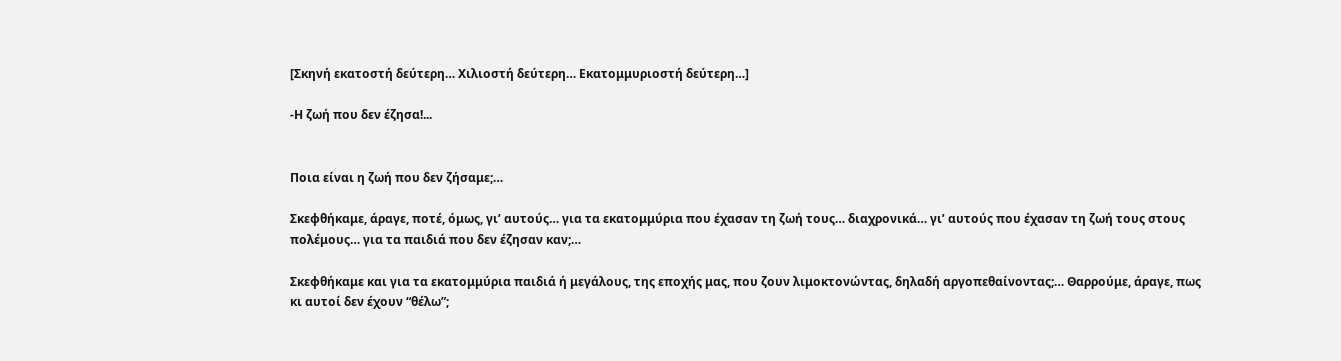[Σκηνή εκατοστή δεύτερη… Χιλιοστή δεύτερη… Εκατομμυριοστή δεύτερη…]

-Η ζωή που δεν έζησα!...


Ποια είναι η ζωή που δεν ζήσαμε;…

Σκεφθήκαμε, άραγε, ποτέ, όμως, γι’ αυτούς… για τα εκατομμύρια που έχασαν τη ζωή τους… διαχρονικά… γι’ αυτούς που έχασαν τη ζωή τους στους πολέμους… για τα παιδιά που δεν έζησαν καν;…

Σκεφθήκαμε και για τα εκατομμύρια παιδιά ή μεγάλους, της εποχής μας, που ζουν λιμοκτονώντας, δηλαδή αργοπεθαίνοντας;… Θαρρούμε, άραγε, πως κι αυτοί δεν έχουν “θέλω”;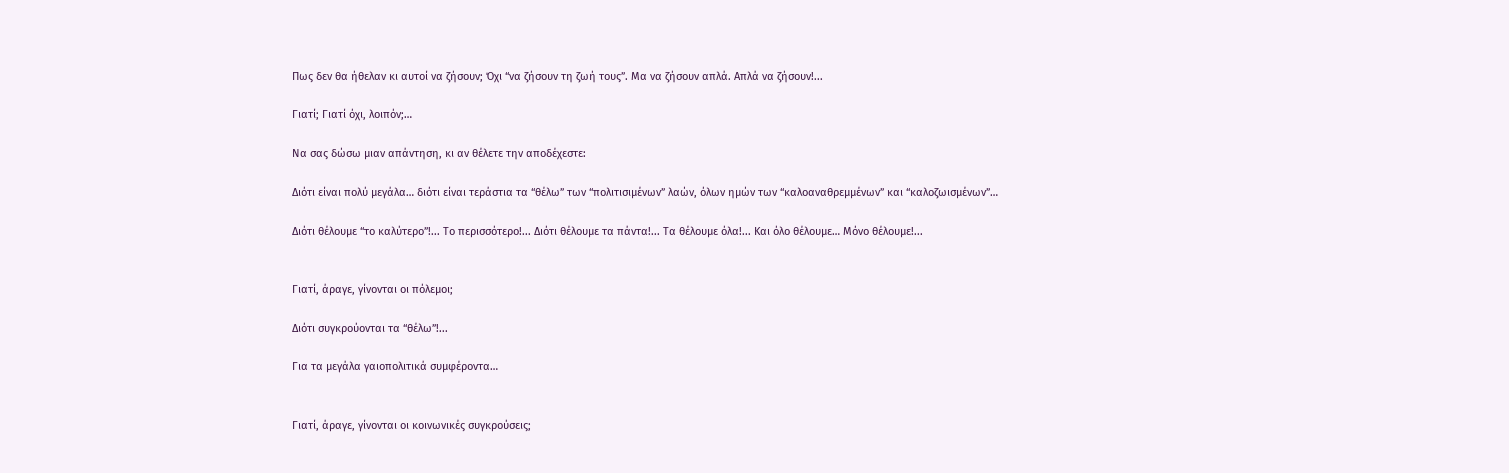Πως δεν θα ήθελαν κι αυτοί να ζήσουν; Όχι “να ζήσουν τη ζωή τους”. Μα να ζήσουν απλά. Απλά να ζήσουν!...

Γιατί; Γιατί όχι, λοιπόν;…

Να σας δώσω μιαν απάντηση, κι αν θέλετε την αποδέχεστε:

Διότι είναι πολύ μεγάλα… διότι είναι τεράστια τα “θέλω” των “πολιτισιμένων” λαών, όλων ημών των “καλοαναθρεμμένων” και “καλοζωισμένων”…

Διότι θέλουμε “το καλύτερο”!... Το περισσότερο!... Διότι θέλουμε τα πάντα!... Τα θέλουμε όλα!... Και όλο θέλουμε… Μόνο θέλουμε!...


Γιατί, άραγε, γίνονται οι πόλεμοι;

Διότι συγκρούονται τα “θέλω”!...

Για τα μεγάλα γαιοπολιτικά συμφέροντα…


Γιατί, άραγε, γίνονται οι κοινωνικές συγκρούσεις;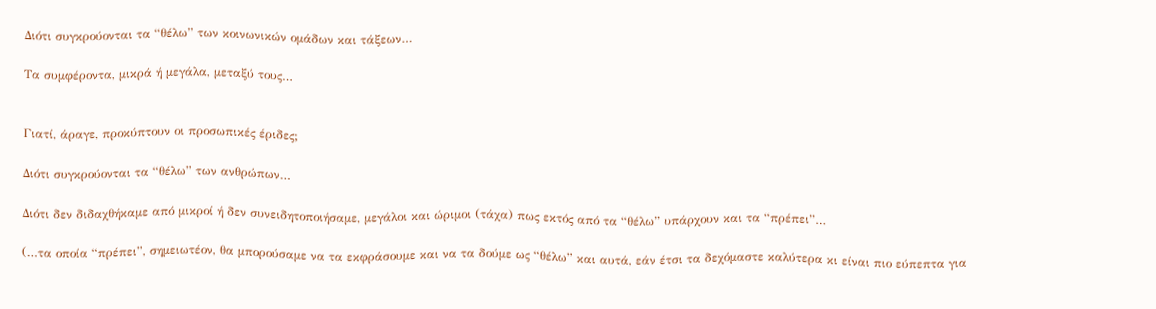Διότι συγκρούονται τα “θέλω” των κοινωνικών ομάδων και τάξεων…

Τα συμφέροντα, μικρά ή μεγάλα, μεταξύ τους…


Γιατί, άραγε, προκύπτουν οι προσωπικές έριδες;

Διότι συγκρούονται τα “θέλω” των ανθρώπων…

Διότι δεν διδαχθήκαμε από μικροί ή δεν συνειδητοποιήσαμε, μεγάλοι και ώριμοι (τάχα) πως εκτός από τα “θέλω” υπάρχουν και τα “πρέπει”…

(…τα οποία “πρέπει”, σημειωτέον, θα μπορούσαμε να τα εκφράσουμε και να τα δούμε ως “θέλω” και αυτά, εάν έτσι τα δεχόμαστε καλύτερα κι είναι πιο εύπεπτα για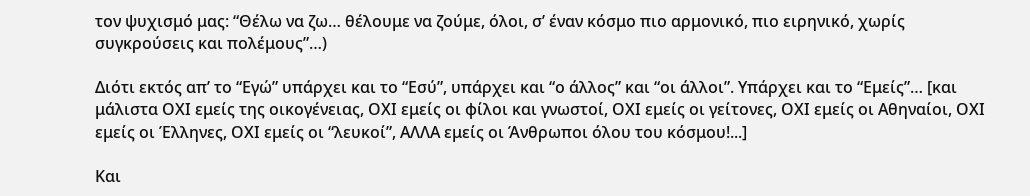τον ψυχισμό μας: “Θέλω να ζω… θέλουμε να ζούμε, όλοι, σ’ έναν κόσμο πιο αρμονικό, πιο ειρηνικό, χωρίς συγκρούσεις και πολέμους”…)

Διότι εκτός απ’ το “Εγώ” υπάρχει και το “Εσύ”, υπάρχει και “ο άλλος” και “οι άλλοι”. Υπάρχει και το “Εμείς”… [και μάλιστα ΟΧΙ εμείς της οικογένειας, ΟΧΙ εμείς οι φίλοι και γνωστοί, ΟΧΙ εμείς οι γείτονες, ΟΧΙ εμείς οι Αθηναίοι, ΟΧΙ εμείς οι Έλληνες, ΟΧΙ εμείς οι “λευκοί”, ΑΛΛΑ εμείς οι Άνθρωποι όλου του κόσμου!...]

Και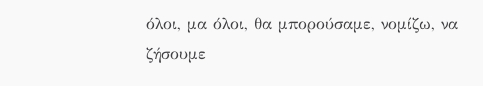όλοι, μα όλοι, θα μπορούσαμε, νομίζω, να ζήσουμε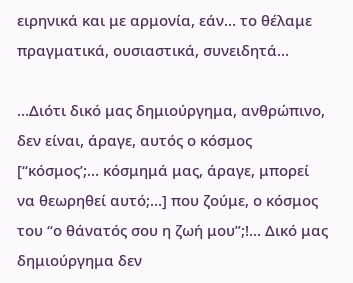ειρηνικά και με αρμονία, εάν… το θέλαμε πραγματικά, ουσιαστικά, συνειδητά…

…Διότι δικό μας δημιούργημα, ανθρώπινο, δεν είναι, άραγε, αυτός ο κόσμος [“κόσμος’;… κόσμημά μας, άραγε, μπορεί να θεωρηθεί αυτό;…] που ζούμε, ο κόσμος του “ο θάνατός σου η ζωή μου”;!... Δικό μας δημιούργημα δεν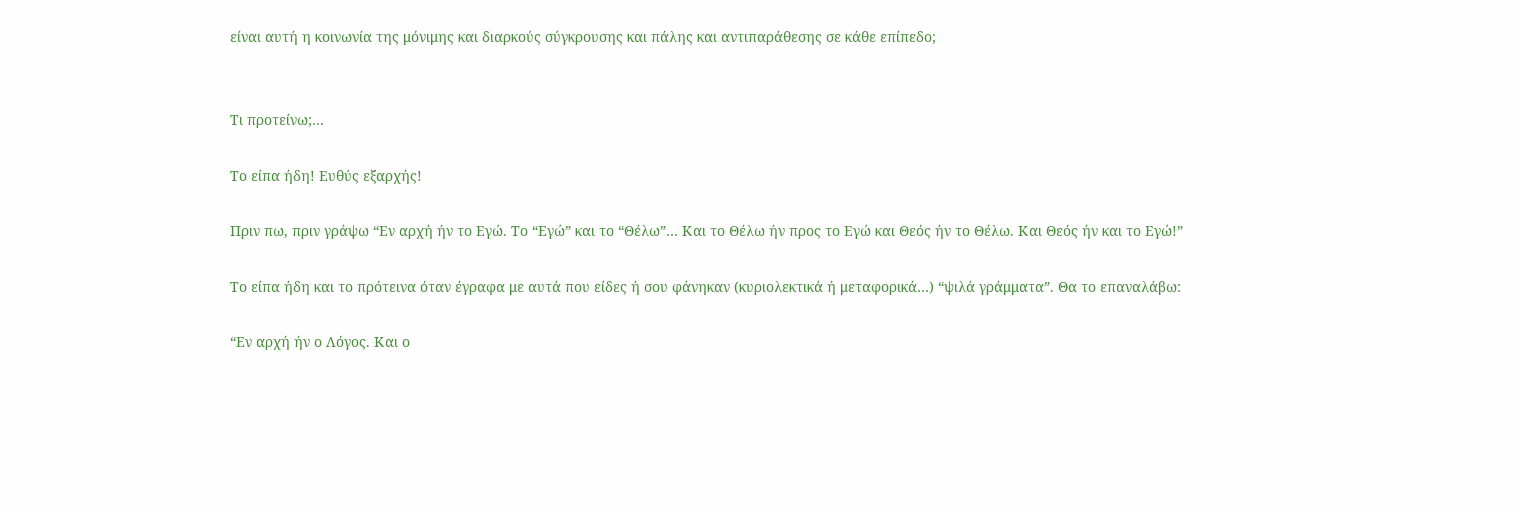είναι αυτή η κοινωνία της μόνιμης και διαρκούς σύγκρουσης και πάλης και αντιπαράθεσης σε κάθε επίπεδο;


Τι προτείνω;…

Το είπα ήδη! Ευθύς εξαρχής!

Πριν πω, πριν γράψω “Εν αρχή ήν το Εγώ. Το “Εγώ” και το “Θέλω”… Και το Θέλω ήν προς το Εγώ και Θεός ήν το Θέλω. Και Θεός ήν και το Εγώ!”

Το είπα ήδη και το πρότεινα όταν έγραφα με αυτά που είδες ή σου φάνηκαν (κυριολεκτικά ή μεταφορικά…) “ψιλά γράμματα”. Θα το επαναλάβω:

“Εν αρχή ήν ο Λόγος. Και ο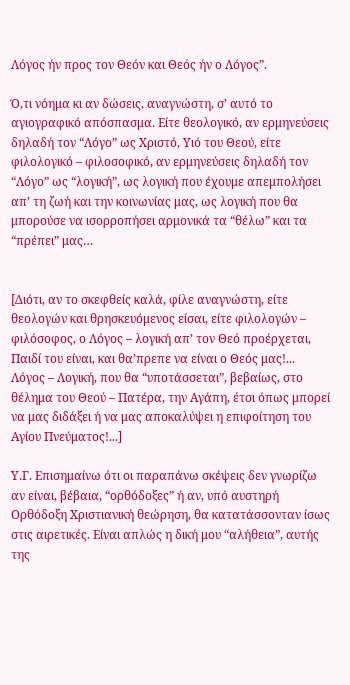Λόγος ήν προς τον Θεόν και Θεός ήν ο Λόγος”.

Ό,τι νόημα κι αν δώσεις, αναγνώστη, σ’ αυτό το αγιογραφικό απόσπασμα. Είτε θεολογικό, αν ερμηνεύσεις δηλαδή τον “Λόγο” ως Χριστό, Υιό του Θεού, είτε φιλολογικό – φιλοσοφικό, αν ερμηνεύσεις δηλαδή τον “Λόγο” ως “λογική”, ως λογική που έχουμε απεμπολήσει απ’ τη ζωή και την κοινωνίας μας, ως λογική που θα μπορούσε να ισορροπήσει αρμονικά τα “θέλω” και τα “πρέπει” μας…


[Διότι, αν το σκεφθείς καλά, φίλε αναγνώστη, είτε θεολογών και θρησκευόμενος είσαι, είτε φιλολογών – φιλόσοφος, ο Λόγος – λογική απ’ τον Θεό προέρχεται, Παιδί του είναι, και θα’πρεπε να είναι ο Θεός μας!... Λόγος – Λογική, που θα “υποτάσσεται”, βεβαίως, στο θέλημα του Θεού – Πατέρα, την Αγάπη, έτσι όπως μπορεί να μας διδάξει ή να μας αποκαλύψει η επιφοίτηση του Αγίου Πνεύματος!...]

Υ.Γ. Επισημαίνω ότι οι παραπάνω σκέψεις δεν γνωρίζω αν είναι, βέβαια, “ορθόδοξες” ή αν, υπό αυστηρή Ορθόδοξη Χριστιανική θεώρηση, θα κατατάσσονταν ίσως στις αιρετικές. Είναι απλώς η δική μου “αλήθεια”, αυτής της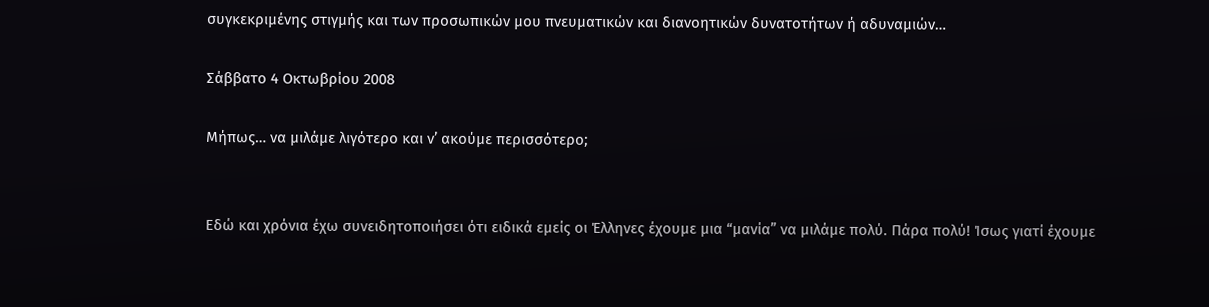συγκεκριμένης στιγμής και των προσωπικών μου πνευματικών και διανοητικών δυνατοτήτων ή αδυναμιών…

Σάββατο 4 Οκτωβρίου 2008

Μήπως… να μιλάμε λιγότερο και ν’ ακούμε περισσότερο;


Εδώ και χρόνια έχω συνειδητοποιήσει ότι ειδικά εμείς οι Έλληνες έχουμε μια “μανία” να μιλάμε πολύ. Πάρα πολύ! Ίσως γιατί έχουμε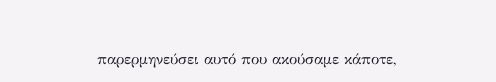παρερμηνεύσει αυτό που ακούσαμε κάποτε,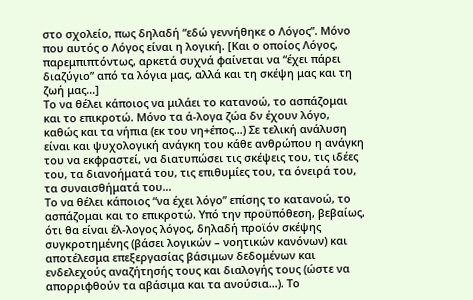στο σχολείο, πως δηλαδή “εδώ γεννήθηκε ο Λόγος”. Μόνο που αυτός ο Λόγος είναι η λογική. [Και ο οποίος Λόγος, παρεμπιπτόντως, αρκετά συχνά φαίνεται να “έχει πάρει διαζύγιο” από τα λόγια μας, αλλά και τη σκέψη μας και τη ζωή μας…]
Το να θέλει κάποιος να μιλάει το κατανοώ, το ασπάζομαι και το επικροτώ. Μόνο τα ά-λογα ζώα δν έχουν λόγο, καθώς και τα νήπια (εκ του νη+έπος…) Σε τελική ανάλυση είναι και ψυχολογική ανάγκη του κάθε ανθρώπου η ανάγκη του να εκφραστεί, να διατυπώσει τις σκέψεις του, τις ιδέες του, τα διανοήματά του, τις επιθυμίες του, τα όνειρά του, τα συναισθήματά του…
Το να θέλει κάποιος “να έχει λόγο” επίσης το κατανοώ, το ασπάζομαι και το επικροτώ. Υπό την προϋπόθεση, βεβαίως, ότι θα είναι έλ-λογος λόγος, δηλαδή προϊόν σκέψης συγκροτημένης (βάσει λογικών – νοητικών κανόνων) και αποτέλεσμα επεξεργασίας βάσιμων δεδομένων και ενδελεχούς αναζήτησής τους και διαλογής τους (ώστε να απορριφθούν τα αβάσιμα και τα ανούσια…). Το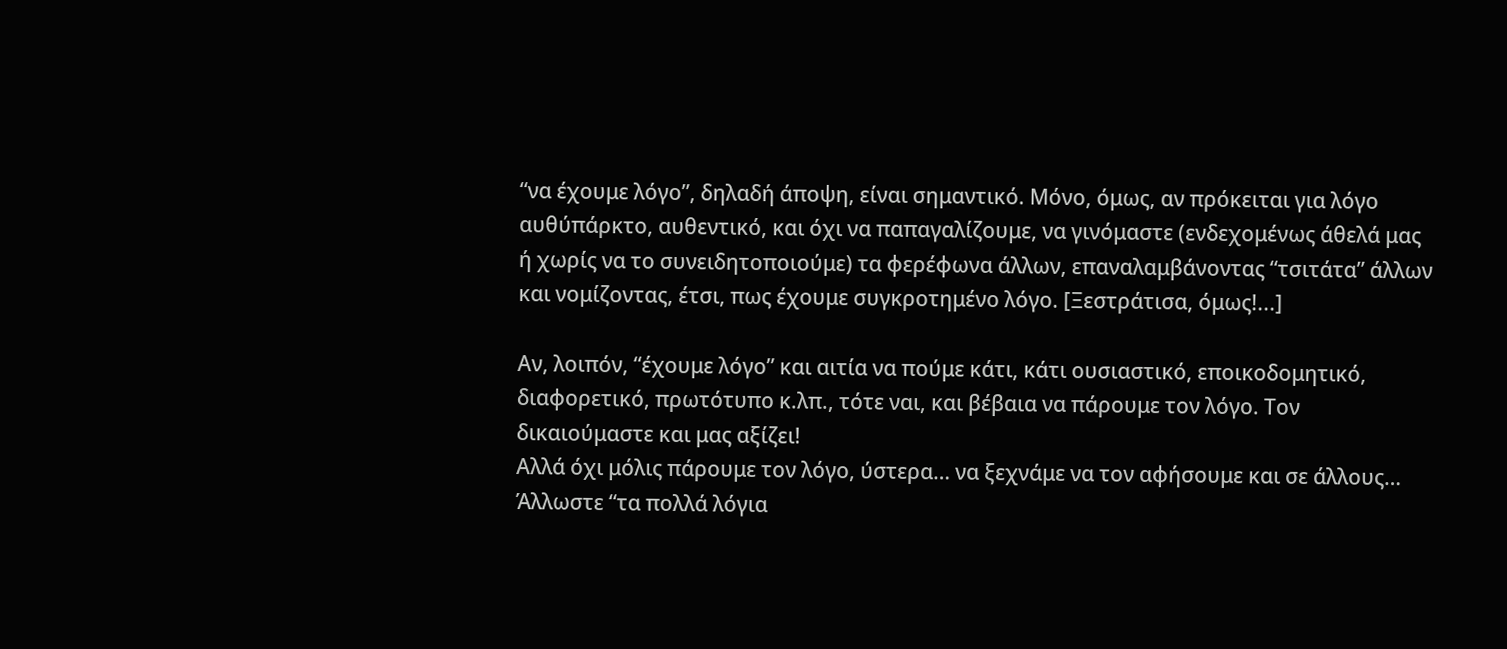“να έχουμε λόγο”, δηλαδή άποψη, είναι σημαντικό. Μόνο, όμως, αν πρόκειται για λόγο αυθύπάρκτο, αυθεντικό, και όχι να παπαγαλίζουμε, να γινόμαστε (ενδεχομένως άθελά μας ή χωρίς να το συνειδητοποιούμε) τα φερέφωνα άλλων, επαναλαμβάνοντας “τσιτάτα” άλλων και νομίζοντας, έτσι, πως έχουμε συγκροτημένο λόγο. [Ξεστράτισα, όμως!...]

Αν, λοιπόν, “έχουμε λόγο” και αιτία να πούμε κάτι, κάτι ουσιαστικό, εποικοδομητικό, διαφορετικό, πρωτότυπο κ.λπ., τότε ναι, και βέβαια να πάρουμε τον λόγο. Τον δικαιούμαστε και μας αξίζει!
Αλλά όχι μόλις πάρουμε τον λόγο, ύστερα… να ξεχνάμε να τον αφήσουμε και σε άλλους… Άλλωστε “τα πολλά λόγια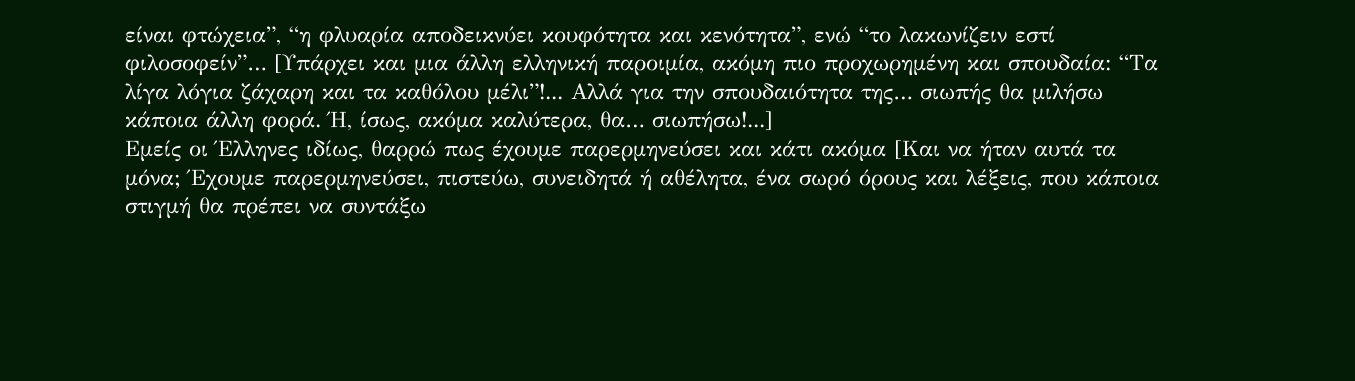είναι φτώχεια”, “η φλυαρία αποδεικνύει κουφότητα και κενότητα”, ενώ “το λακωνίζειν εστί φιλοσοφείν”… [Υπάρχει και μια άλλη ελληνική παροιμία, ακόμη πιο προχωρημένη και σπουδαία: “Τα λίγα λόγια ζάχαρη και τα καθόλου μέλι”!... Αλλά για την σπουδαιότητα της… σιωπής θα μιλήσω κάποια άλλη φορά. Ή, ίσως, ακόμα καλύτερα, θα… σιωπήσω!...]
Εμείς οι Έλληνες ιδίως, θαρρώ πως έχουμε παρερμηνεύσει και κάτι ακόμα [Και να ήταν αυτά τα μόνα; Έχουμε παρερμηνεύσει, πιστεύω, συνειδητά ή αθέλητα, ένα σωρό όρους και λέξεις, που κάποια στιγμή θα πρέπει να συντάξω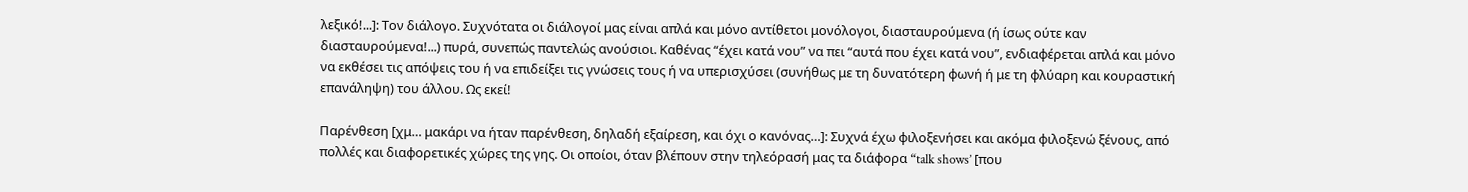λεξικό!...]: Τον διάλογο. Συχνότατα οι διάλογοί μας είναι απλά και μόνο αντίθετοι μονόλογοι, διασταυρούμενα (ή ίσως ούτε καν διασταυρούμενα!...) πυρά, συνεπώς παντελώς ανούσιοι. Καθένας “έχει κατά νου” να πει “αυτά που έχει κατά νου”, ενδιαφέρεται απλά και μόνο να εκθέσει τις απόψεις του ή να επιδείξει τις γνώσεις τους ή να υπερισχύσει (συνήθως με τη δυνατότερη φωνή ή με τη φλύαρη και κουραστική επανάληψη) του άλλου. Ως εκεί!

Παρένθεση [χμ… μακάρι να ήταν παρένθεση, δηλαδή εξαίρεση, και όχι ο κανόνας…]: Συχνά έχω φιλοξενήσει και ακόμα φιλοξενώ ξένους, από πολλές και διαφορετικές χώρες της γης. Οι οποίοι, όταν βλέπουν στην τηλεόρασή μας τα διάφορα “talk shows’ [που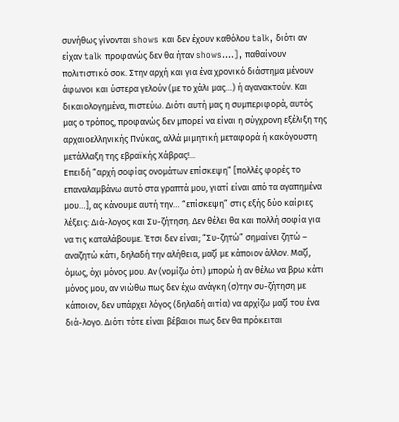συνήθως γίνονται shows και δεν έχουν καθόλου talk, διότι αν είχαν talk προφανώς δεν θα ήταν shows….], παθαίνουν πολιτιστικό σοκ. Στην αρχή και για ένα χρονικό διάστημα μένουν άφωνοι και ύστερα γελούν (με το χάλι μας…) ή αγανακτούν. Και δικαιολογημένα, πιστεύω. Διότι αυτή μας η συμπεριφορά, αυτός μας ο τρόπος, προφανώς δεν μπορεί να είναι η σύγχρονη εξέλιξη της αρχαιοελληνικής Πνύκας, αλλά μιμητική μεταφορά ή κακόγουστη μετάλλαξη της εβραϊκής Χάβρας!...
Επειδή “αρχή σοφίας ονομάτων επίσκεψη” [πολλές φορές το επαναλαμβάνω αυτό στα γραπτά μου, γιατί είναι από τα αγαπημένα μου…], ας κάνουμε αυτή την… “επίσκεψη” στις εξής δύο καίριες λέξεις: Διά-λογος και Συ-ζήτηση. Δεν θέλει θα και πολλή σοφία για να τις καταλάβουμε. Έτσι δεν είναι; “Συ-ζητώ” σημαίνει ζητώ – αναζητώ κάτι, δηλαδή την αλήθεια, μαζί με κάποιον άλλον. Μαζί, όμως, όχι μόνος μου. Αν (νομίζω ότι) μπορώ ή αν θέλω να βρω κάτι μόνος μου, αν νιώθω πως δεν έχω ανάγκη (σ)την συ-ζήτηση με κάποιον, δεν υπάρχει λόγος (δηλαδή αιτία) να αρχίζω μαζί του ένα διά-λογο. Διότι τότε είναι βέβαιοι πως δεν θα πρόκειται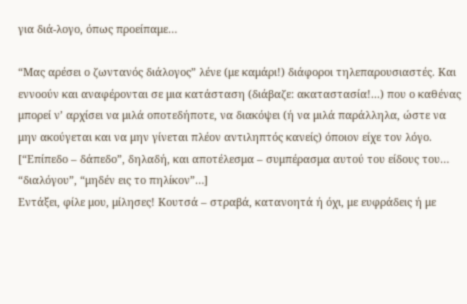για διά-λογο, όπως προείπαμε…

“Μας αρέσει ο ζωντανός διάλογος” λένε (με καμάρι!) διάφοροι τηλεπαρουσιαστές. Και εννοούν και αναφέρονται σε μια κατάσταση (διάβαζε: ακαταστασία!...) που ο καθένας μπορεί ν’ αρχίσει να μιλά οποτεδήποτε, να διακόψει (ή να μιλά παράλληλα, ώστε να μην ακούγεται και να μην γίνεται πλέον αντιληπτός κανείς) όποιον είχε τον λόγο. [“Επίπεδο – δάπεδο”, δηλαδή, και αποτέλεσμα – συμπέρασμα αυτού του είδους του… “διαλόγου”, “μηδέν εις το πηλίκον”…]
Εντάξει, φίλε μου, μίλησες! Κουτσά – στραβά, κατανοητά ή όχι, με ευφράδεις ή με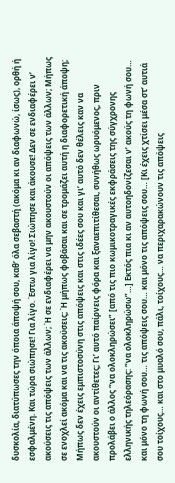δυσκολία, διατύπωσες την όποια άποψή σου, καθ’ όλα σεβαστή (ακόμα κι αν διαφωνώ, ίσως), ορθή ή εσφαλμένη. Και τώρα σιώπησε! Για λίγο. Έστω για λίγο! Σιώπησε και άκουσε! Δεν σε ενδιαφέρει ν’ ακούσεις τις απόψεις των άλλων; Ή σε ενδιαφέρει να μην ακουστούν οι απόψεις των άλλων; Μήπως σε ενοχλεί ακόμα και να τις ακούσεις; Ή μήπως φοβάσαι και σε τρομάζει αυτή η διαφορετική άποψη; Μήπως δεν έχεις εμπιστοσύνη στις απόψεις και στις ιδέες σου και γι’ αυτό δεν θέλεις καν να ακουστούν οι αντίθετες; Γι’ αυτό παίρνεις φόρα και ξαναεπιτίθεσαι, συνήθως ωρυόμενος, πριν προλάβει ο άλλος “να ολοκληρώσει” [από τις πιο κωμικοτραγικές εκφράσεις της σύγχρονης ελληνικής τηλεόρασης: “να ολοκληρώσω”…] Εκτός πια κι αν αυτοηδονίζεσαι ν’ ακούς τη φωνή σου… και μόνο τη φωνή σου… τις απόψεις σου… και μόνο τις απόψεις σου… [Κι έχεις χτίσει μέσα στ’ αυτιά σου τοίχους… και στο μυαλό σου, πάλι, τοίχους… να περιχαρακώνουν τις απόψεις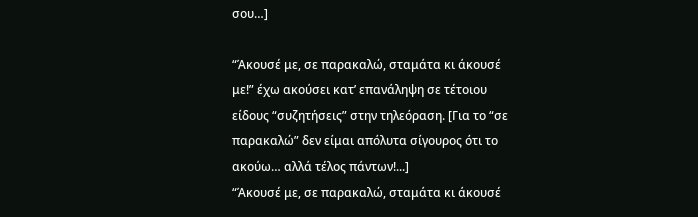σου…]

“Άκουσέ με, σε παρακαλώ, σταμάτα κι άκουσέ με!” έχω ακούσει κατ’ επανάληψη σε τέτοιου είδους “συζητήσεις” στην τηλεόραση. [Για το “σε παρακαλώ” δεν είμαι απόλυτα σίγουρος ότι το ακούω… αλλά τέλος πάντων!...]
“Άκουσέ με, σε παρακαλώ, σταμάτα κι άκουσέ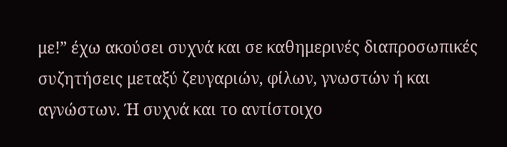με!” έχω ακούσει συχνά και σε καθημερινές διαπροσωπικές συζητήσεις μεταξύ ζευγαριών, φίλων, γνωστών ή και αγνώστων. Ή συχνά και το αντίστοιχο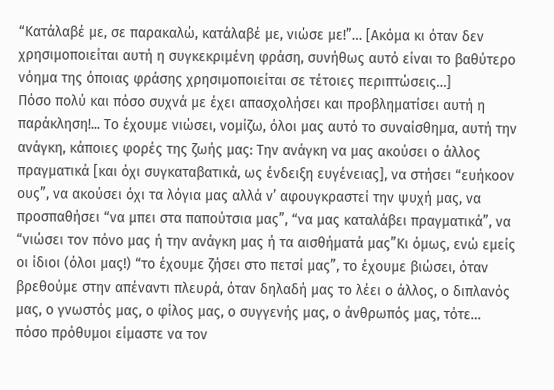“Κατάλαβέ με, σε παρακαλώ, κατάλαβέ με, νιώσε με!”… [Ακόμα κι όταν δεν χρησιμοποιείται αυτή η συγκεκριμένη φράση, συνήθως αυτό είναι το βαθύτερο νόημα της όποιας φράσης χρησιμοποιείται σε τέτοιες περιπτώσεις…]
Πόσο πολύ και πόσο συχνά με έχει απασχολήσει και προβληματίσει αυτή η παράκληση!... Το έχουμε νιώσει, νομίζω, όλοι μας αυτό το συναίσθημα, αυτή την ανάγκη, κάποιες φορές της ζωής μας: Την ανάγκη να μας ακούσει ο άλλος πραγματικά [και όχι συγκαταβατικά, ως ένδειξη ευγένειας], να στήσει “ευήκοον ους”, να ακούσει όχι τα λόγια μας αλλά ν’ αφουγκραστεί την ψυχή μας, να προσπαθήσει “να μπει στα παπούτσια μας”, “να μας καταλάβει πραγματικά”, να “νιώσει τον πόνο μας ή την ανάγκη μας ή τα αισθήματά μας”Κι όμως, ενώ εμείς οι ίδιοι (όλοι μας!) “το έχουμε ζήσει στο πετσί μας”, το έχουμε βιώσει, όταν βρεθούμε στην απέναντι πλευρά, όταν δηλαδή μας το λέει ο άλλος, ο διπλανός μας, ο γνωστός μας, ο φίλος μας, ο συγγενής μας, ο άνθρωπός μας, τότε… πόσο πρόθυμοι είμαστε να τον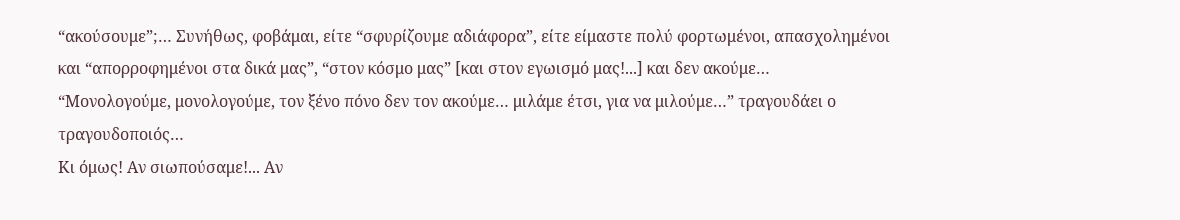“ακούσουμε”;… Συνήθως, φοβάμαι, είτε “σφυρίζουμε αδιάφορα”, είτε είμαστε πολύ φορτωμένοι, απασχολημένοι και “απορροφημένοι στα δικά μας”, “στον κόσμο μας” [και στον εγωισμό μας!...] και δεν ακούμε…
“Μονολογούμε, μονολογούμε, τον ξένο πόνο δεν τον ακούμε… μιλάμε έτσι, για να μιλούμε…” τραγουδάει ο τραγουδοποιός…
Κι όμως! Αν σιωπούσαμε!... Αν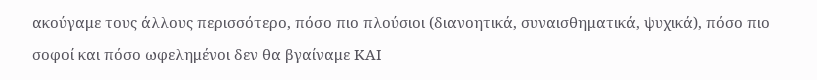ακούγαμε τους άλλους περισσότερο, πόσο πιο πλούσιοι (διανοητικά, συναισθηματικά, ψυχικά), πόσο πιο σοφοί και πόσο ωφελημένοι δεν θα βγαίναμε ΚΑΙ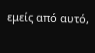εμείς από αυτό,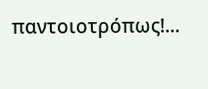παντοιοτρόπως!...